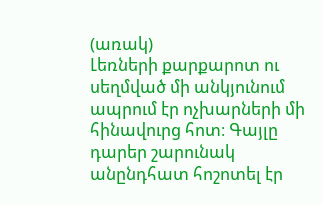(առակ)
Լեռների քարքարոտ ու սեղմված մի անկյունում ապրում էր ոչխարների մի հինավուրց հոտ։ Գայլը դարեր շարունակ անընդհատ հոշոտել էր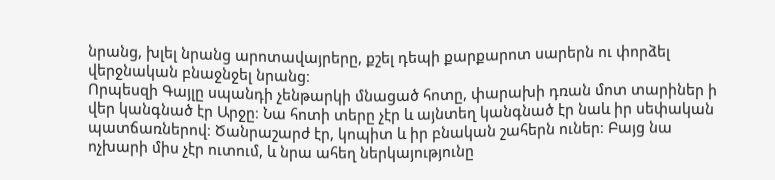նրանց, խլել նրանց արոտավայրերը, քշել դեպի քարքարոտ սարերն ու փորձել վերջնական բնաջնջել նրանց։
Որպեսզի Գայլը սպանդի չենթարկի մնացած հոտը, փարախի դռան մոտ տարիներ ի վեր կանգնած էր Արջը։ Նա հոտի տերը չէր և այնտեղ կանգնած էր նաև իր սեփական պատճառներով։ Ծանրաշարժ էր, կոպիտ և իր բնական շահերն ուներ։ Բայց նա ոչխարի միս չէր ուտում, և նրա ահեղ ներկայությունը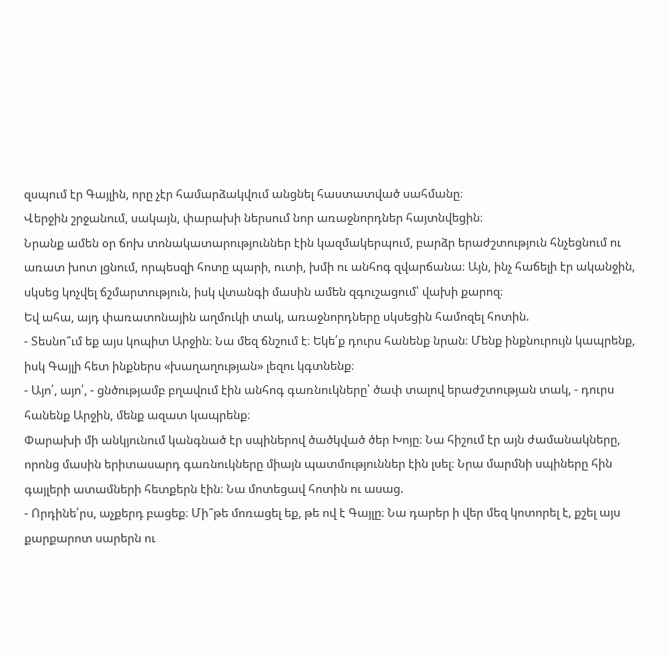զսպում էր Գայլին, որը չէր համարձակվում անցնել հաստատված սահմանը։
Վերջին շրջանում, սակայն, փարախի ներսում նոր առաջնորդներ հայտնվեցին։
Նրանք ամեն օր ճոխ տոնակատարություններ էին կազմակերպում, բարձր երաժշտություն հնչեցնում ու առատ խոտ լցնում, որպեսզի հոտը պարի, ուտի, խմի ու անհոգ զվարճանա։ Այն, ինչ հաճելի էր ականջին, սկսեց կոչվել ճշմարտություն, իսկ վտանգի մասին ամեն զգուշացում՝ վախի քարոզ։
Եվ ահա, այդ փառատոնային աղմուկի տակ, առաջնորդները սկսեցին համոզել հոտին.
- Տեսնո՞ւմ եք այս կոպիտ Արջին։ Նա մեզ ճնշում է։ Եկե՛ք դուրս հանենք նրան։ Մենք ինքնուրույն կապրենք, իսկ Գայլի հետ ինքներս «խաղաղության» լեզու կգտնենք։
- Այո՛, այո՛, - ցնծությամբ բղավում էին անհոգ գառնուկները՝ ծափ տալով երաժշտության տակ, - դուրս հանենք Արջին, մենք ազատ կապրենք։
Փարախի մի անկյունում կանգնած էր սպիներով ծածկված ծեր Խոյը։ Նա հիշում էր այն ժամանակները, որոնց մասին երիտասարդ գառնուկները միայն պատմություններ էին լսել։ Նրա մարմնի սպիները հին գայլերի ատամների հետքերն էին։ Նա մոտեցավ հոտին ու ասաց.
- Որդինե՛րս, աչքերդ բացեք։ Մի՞թե մոռացել եք, թե ով է Գայլը։ Նա դարեր ի վեր մեզ կոտորել է, քշել այս քարքարոտ սարերն ու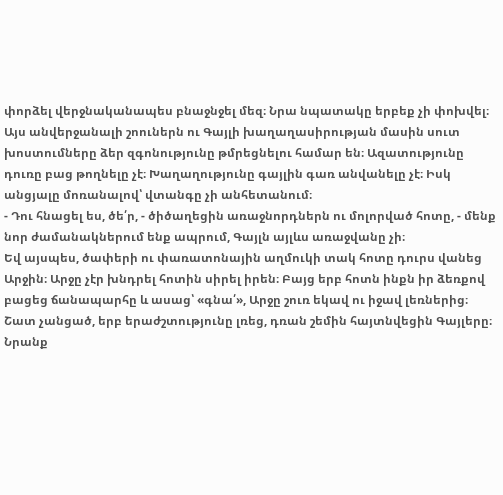փորձել վերջնականապես բնաջնջել մեզ։ Նրա նպատակը երբեք չի փոխվել։ Այս անվերջանալի շոուներն ու Գայլի խաղաղասիրության մասին սուտ խոստումները ձեր զգոնությունը թմրեցնելու համար են։ Ազատությունը դուռը բաց թողնելը չէ։ Խաղաղությունը գայլին գառ անվանելը չէ։ Իսկ անցյալը մոռանալով՝ վտանգը չի անհետանում։
- Դու հնացել ես, ծե՛ր, - ծիծաղեցին առաջնորդներն ու մոլորված հոտը, - մենք նոր ժամանակներում ենք ապրում, Գայլն այլևս առաջվանը չի։
Եվ այսպես, ծափերի ու փառատոնային աղմուկի տակ հոտը դուրս վանեց Արջին։ Արջը չէր խնդրել հոտին սիրել իրեն։ Բայց երբ հոտն ինքն իր ձեռքով բացեց ճանապարհը և ասաց՝ «գնա՛», Արջը շուռ եկավ ու իջավ լեռներից։
Շատ չանցած, երբ երաժշտությունը լռեց, դռան շեմին հայտնվեցին Գայլերը։ Նրանք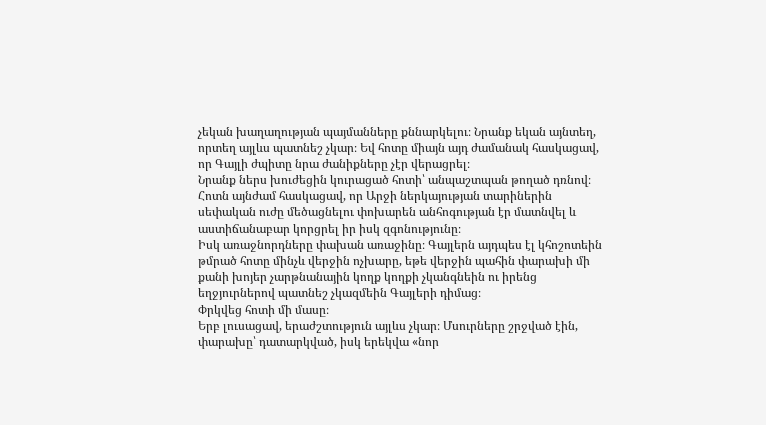չեկան խաղաղության պայմանները քննարկելու։ Նրանք եկան այնտեղ, որտեղ այլևս պատնեշ չկար։ Եվ հոտը միայն այդ ժամանակ հասկացավ, որ Գայլի ժպիտը նրա ժանիքները չէր վերացրել։
Նրանք ներս խուժեցին կուրացած հոտի՝ անպաշտպան թողած դռնով։
Հոտն այնժամ հասկացավ, որ Արջի ներկայության տարիներին սեփական ուժը մեծացնելու փոխարեն անհոգության էր մատնվել և աստիճանաբար կորցրել իր իսկ զգոնությունը։
Իսկ առաջնորդները փախան առաջինը։ Գայլերն այդպես էլ կհոշոտեին թմրած հոտը մինչև վերջին ոչխարը, եթե վերջին պահին փարախի մի քանի խոյեր չարթնանային կողք կողքի չկանգնեին ու իրենց եղջյուրներով պատնեշ չկազմեին Գայլերի դիմաց։
Փրկվեց հոտի մի մասը։
Երբ լուսացավ, երաժշտություն այլևս չկար։ Մսուրները շրջված էին, փարախը՝ դատարկված, իսկ երեկվա «նոր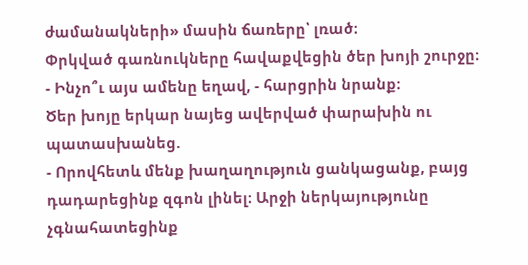ժամանակների» մասին ճառերը՝ լռած։
Փրկված գառնուկները հավաքվեցին ծեր խոյի շուրջը։
- Ինչո՞ւ այս ամենը եղավ, - հարցրին նրանք։
Ծեր խոյը երկար նայեց ավերված փարախին ու պատասխանեց.
- Որովհետև մենք խաղաղություն ցանկացանք, բայց դադարեցինք զգոն լինել։ Արջի ներկայությունը չգնահատեցինք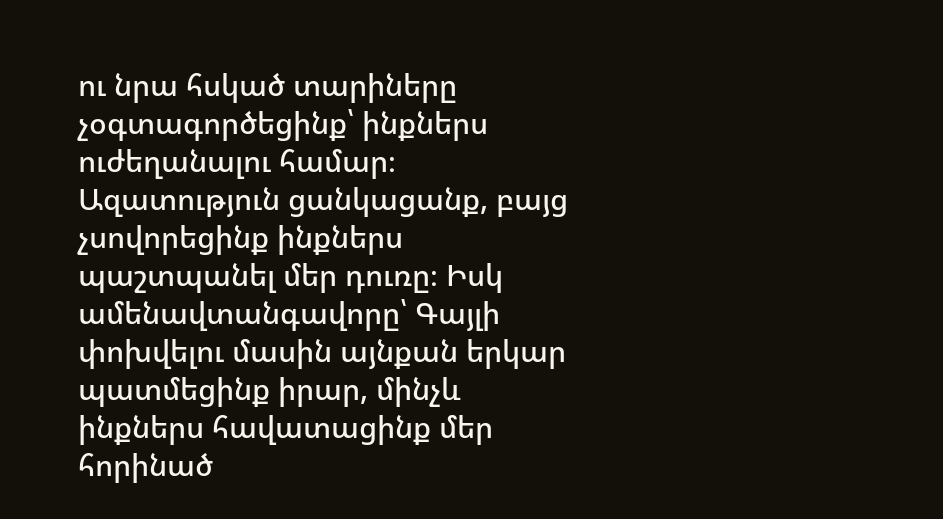ու նրա հսկած տարիները չօգտագործեցինք՝ ինքներս ուժեղանալու համար։ Ազատություն ցանկացանք, բայց չսովորեցինք ինքներս պաշտպանել մեր դուռը։ Իսկ ամենավտանգավորը՝ Գայլի փոխվելու մասին այնքան երկար պատմեցինք իրար, մինչև ինքներս հավատացինք մեր հորինած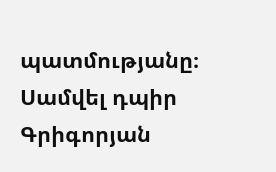պատմությանը։
Սամվել դպիր Գրիգորյան